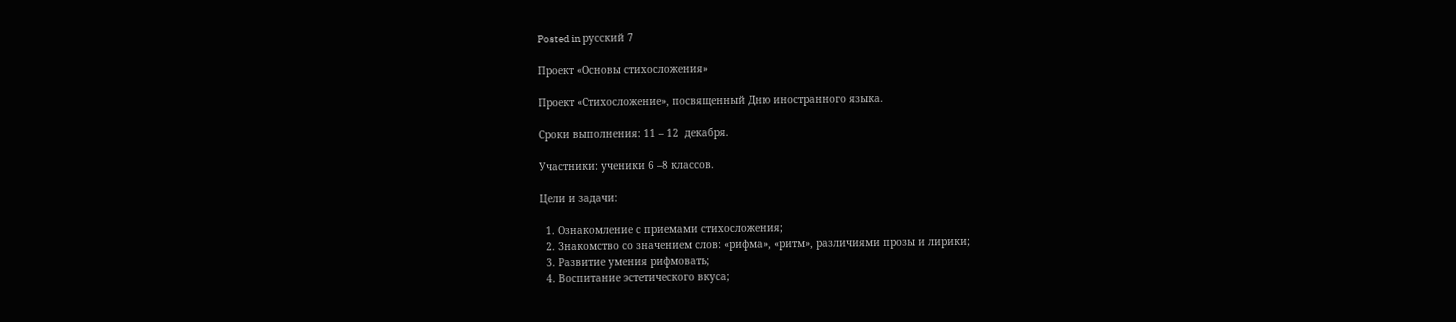Posted in русский 7

Проект «Основы стихосложения»

Проект «Стихосложение», посвященный Дню иностранного языка.

Сроки выполнения: 11 – 12  декабря.

Участники: ученики 6 –8 классов.

Цели и задачи:

  1. Ознакомление с приемами стихосложения;
  2. Знакомство со значением слов: «рифма», «ритм», различиями прозы и лирики;
  3. Развитие умения рифмовать;
  4. Воспитание эстетического вкуса;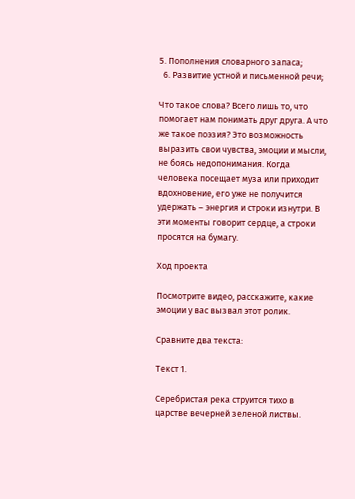5. Пополнения словарного запаса;
  6. Развитие устной и письменной речи;

Что такое слова? Всего лишь то, что помогает нам понимать друг друга. А что же такое поэзия? Это возможность выразить свои чувства, эмоции и мысли, не боясь недопонимания. Когда человека посещает муза или приходит вдохновение, его уже не получится удержать – энергия и строки изнутри. В эти моменты говорит сердце, а строки просятся на бумагу.

Ход проекта

Посмотрите видео, расскажите, какие эмоции у вас вызвал этот ролик.

Сравните два текста:

Текст 1.

Серебристая река струится тихо в царстве вечерней зеленой листвы.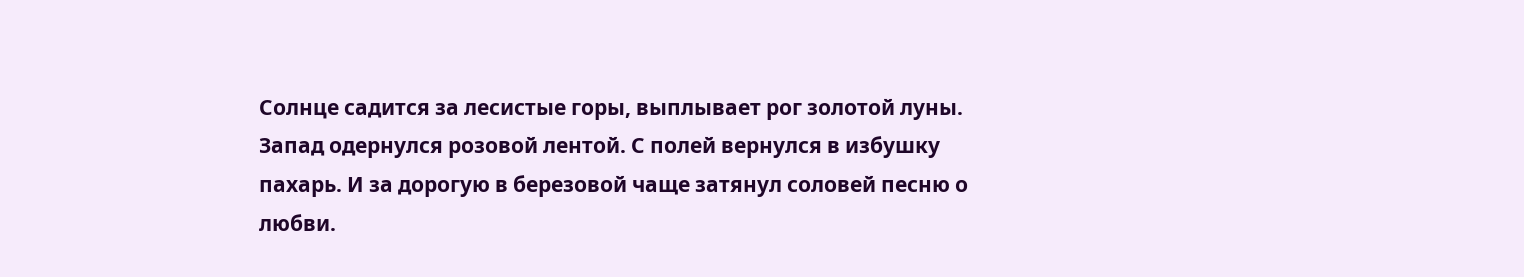Солнце садится за лесистые горы, выплывает рог золотой луны. Запад одернулся розовой лентой. С полей вернулся в избушку пахарь. И за дорогую в березовой чаще затянул соловей песню о любви.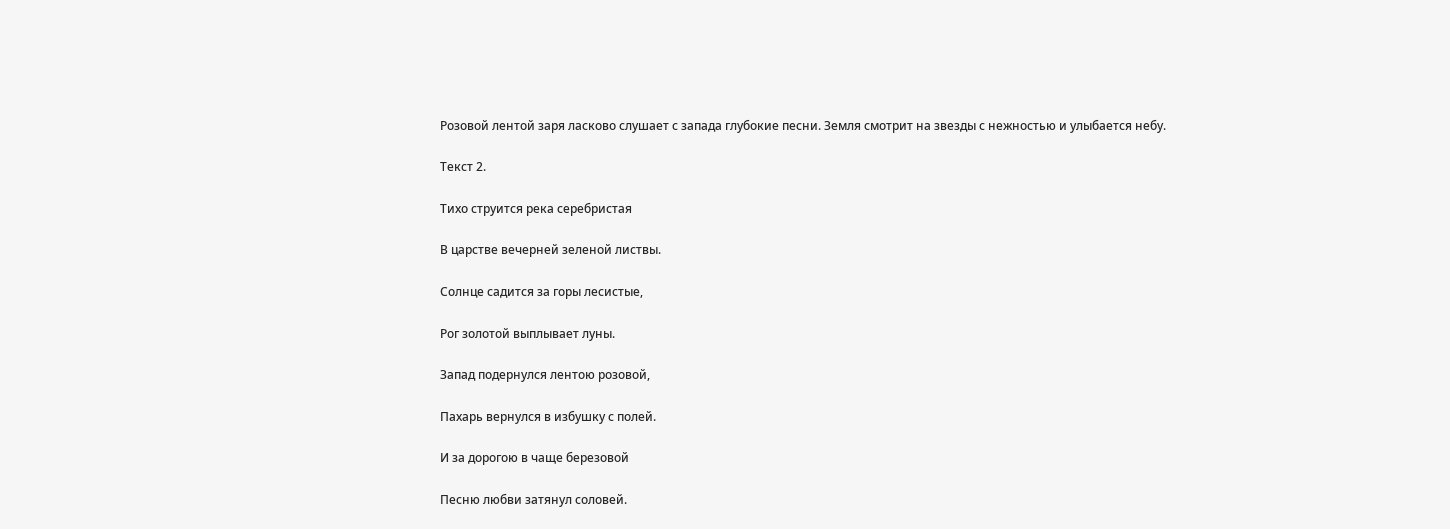Розовой лентой заря ласково слушает с запада глубокие песни. Земля смотрит на звезды с нежностью и улыбается небу.

Текст 2.

Тихо струится река серебристая

В царстве вечерней зеленой листвы.

Солнце садится за горы лесистые,

Рог золотой выплывает луны.

Запад подернулся лентою розовой,

Пахарь вернулся в избушку с полей.

И за дорогою в чаще березовой

Песню любви затянул соловей.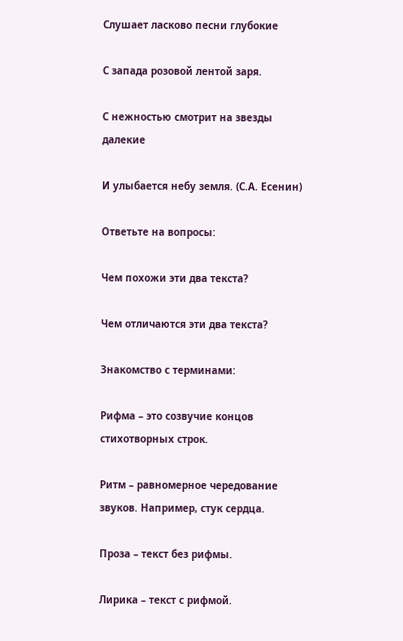Слушает ласково песни глубокие

С запада розовой лентой заря.

С нежностью смотрит на звезды далекие

И улыбается небу земля. (С.А. Есенин)

Ответьте на вопросы:

Чем похожи эти два текста?

Чем отличаются эти два текста?

Знакомство с терминами:

Рифма – это созвучие концов стихотворных строк.

Ритм – равномерное чередование звуков. Например, стук сердца.

Проза – текст без рифмы.

Лирика – текст с рифмой.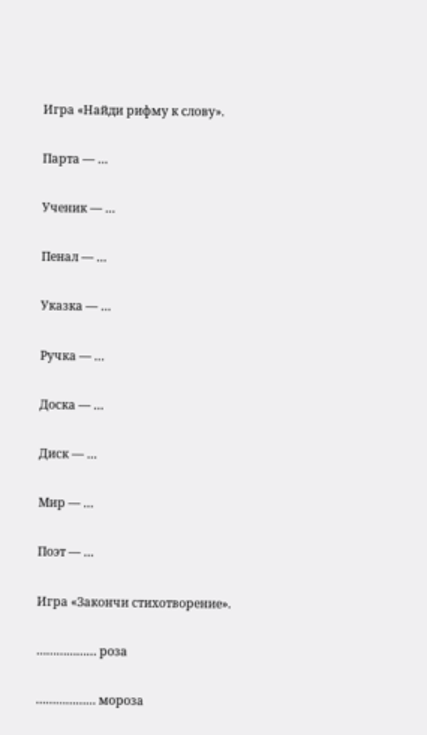Игра «Найди рифму к слову».

Парта — …

Ученик — …

Пенал — …

Указка — …

Ручка — …

Доска — …

Диск — …

Мир — …

Поэт — …

Игра «Закончи стихотворение».

……………… роза

……………… мороза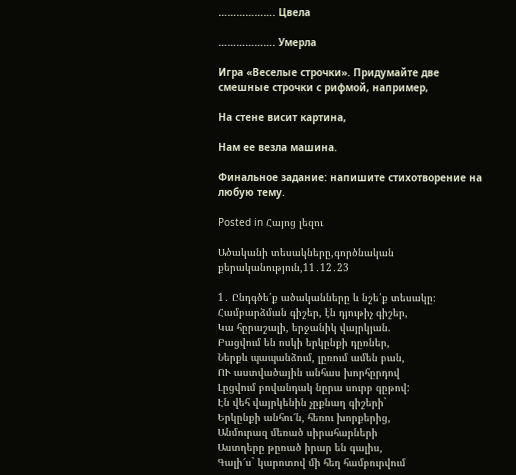………………. Цвела

………………. Умерла

Игра «Веселые строчки». Придумайте две смешные строчки с рифмой, например,

На стене висит картина,

Нам ее везла машина.

Финальное задание: напишите стихотворение на любую тему.

Posted in Հայոց լեզու

Ածականի տեսակները,գործնական քերականություն,11․12․23

1․ Ընդգծե՛ք ածականները և նշե՛ք տեսակը։
Համբարձման գիշեր, էն դյութիչ գիշեր,
Կա հըրաշալի, երջանիկ վայրկյան.
Բացվում են ոսկի երկընքի դըռներ,
Ներքև պապանձում, լըռում ամեն բան,
ՈՒ աստվածային անհաս խորհըրդով
Լըցվում բովանդակ նըրա սուրբ գըթով:
Էն վեհ վայրկենին չըքնաղ գիշերի`
Երկընքի անհու՜ն, հեռու խորքերից,
Անմուրազ մեռած սիրահարների
Աստղերը թըռած իրար են գալիս,
Գալի՜ս` կարոտով մի հեղ համբուրվում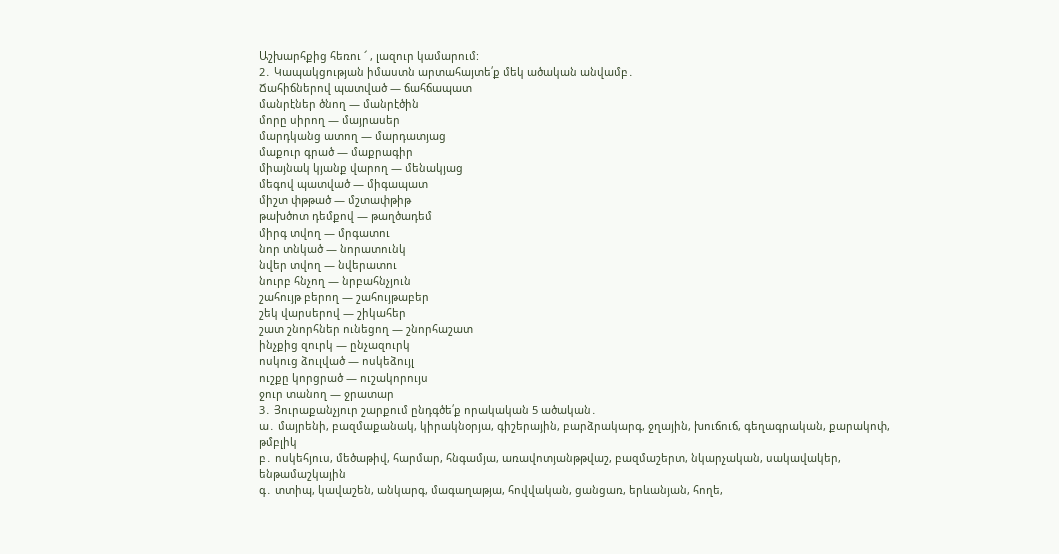Աշխարհքից հեռու ՜ , լազուր կամարում:
2․ Կապակցության իմաստն արտահայտե՛ք մեկ ածական անվամբ․
Ճահիճներով պատված — ճահճապատ
մանրէներ ծնող — մանրէծին
մորը սիրող — մայրասեր
մարդկանց ատող — մարդատյաց
մաքուր գրած — մաքրագիր
միայնակ կյանք վարող — մենակյաց
մեգով պատված — միգապատ
միշտ փթթած — մշտափթիթ
թախծոտ դեմքով — թաղծադեմ
միրգ տվող — մրգատու
նոր տնկած — նորատունկ
նվեր տվող — նվերատու
նուրբ հնչող — նրբահնչյուն
շահույթ բերող — շահույթաբեր
շեկ վարսերով — շիկահեր
շատ շնորհներ ունեցող — շնորհաշատ
ինչքից զուրկ — ընչազուրկ
ոսկուց ձուլված — ոսկեձույլ
ուշքը կորցրած — ուշակորույս
ջուր տանող — ջրատար
3․ Յուրաքանչյուր շարքում ընդգծե՛ք որակական 5 ածական․
ա․ մայրենի, բազմաքանակ, կիրակնօրյա, գիշերային, բարձրակարգ, ջղային, խուճուճ, գեղագրական, քարակոփ, թմբլիկ
բ․ ոսկեհյուս, մեծաթիվ, հարմար, հնգամյա, առավոտյանթթվաշ, բազմաշերտ, նկարչական, սակավակեր, ենթամաշկային
գ․ տտիպ, կավաշեն, անկարգ, մագաղաթյա, հովվական, ցանցառ, երևանյան, հողե,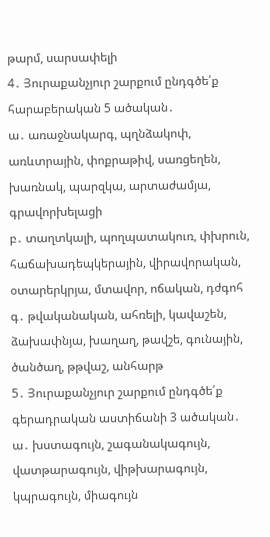թարմ, սարսափելի
4․ Յուրաքանչյուր շարքում ընդգծե՛ք հարաբերական 5 ածական․
ա․ առաջնակարգ, պղնձակոփ, առևտրային, փոքրաթիվ, սառցեղեն, խառնակ, պարզկա, արտաժամյա, գրավորխելացի
բ․ տաղտկալի, պողպատակուռ, փխրուն, հաճախադեպկերային, վիրավորական, օտարերկրյա, մտավոր, ոճական, դժգոհ
գ․ թվականական, ահռելի, կավաշեն, ձախափնյա, խաղաղ, թավշե, գունային, ծանծաղ, թթվաշ, անհարթ
5․ Յուրաքանչյուր շարքում ընդգծե՛ք գերադրական աստիճանի 3 ածական․
ա․ խստագույն, շագանակագույն, վատթարագույն, վիթխարագույն, կպրագույն, միագույն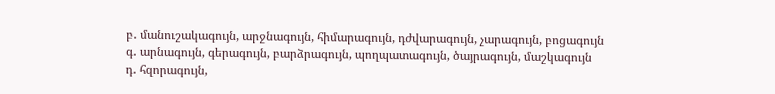բ․ մանուշակագույն, արջնագույն, հիմարագույն, դժվարագույն, չարագույն, բոցագույն
գ․ արնագույն, գերագույն, բարձրագույն, պողպատագույն, ծայրագույն, մաշկագույն
դ․ հզորագույն,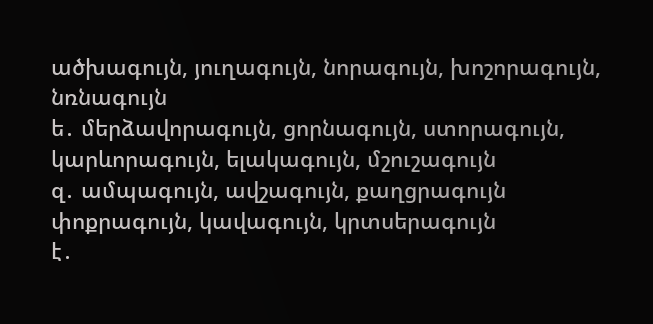ածխագույն, յուղագույն, նորագույն, խոշորագույն, նռնագույն
ե․ մերձավորագույն, ցորնագույն, ստորագույն, կարևորագույն, ելակագույն, մշուշագույն
զ․ ամպագույն, ավշագույն, քաղցրագույն փոքրագույն, կավագույն, կրտսերագույն
է․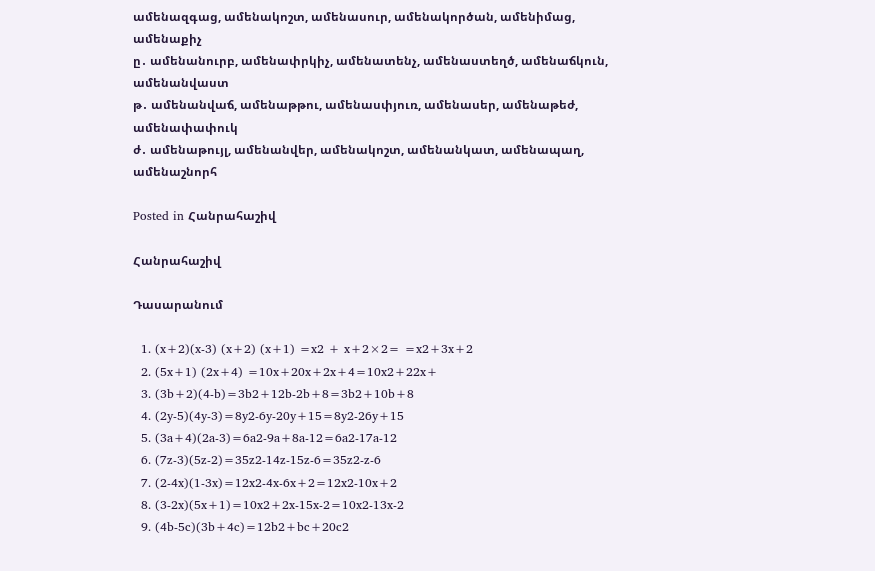ամենազգաց, ամենակոշտ, ամենասուր, ամենակործան, ամենիմաց, ամենաքիչ
ը․ ամենանուրբ, ամենափրկիչ, ամենատենչ, ամենաստեղծ, ամենաճկուն, ամենանվաստ
թ․ ամենանվաճ, ամենաթթու, ամենասփյուռ, ամենասեր, ամենաթեժ, ամենափափուկ
ժ․ ամենաթույլ, ամենանվեր, ամենակոշտ, ամենանկատ, ամենապաղ, ամենաշնորհ

Posted in Հանրահաշիվ

Հանրահաշիվ

Դասարանում

  1. (x+2)(x-3) (x+2) (x+1) =x2 + x+2×2= =x2+3x+2
  2. (5x+1) (2x+4) =10x+20x+2x+4=10x2+22x+
  3. (3b+2)(4-b)=3b2+12b-2b+8=3b2+10b+8
  4. (2y-5)(4y-3)=8y2-6y-20y+15=8y2-26y+15
  5. (3a+4)(2a-3)=6a2-9a+8a-12=6a2-17a-12
  6. (7z-3)(5z-2)=35z2-14z-15z-6=35z2-z-6
  7. (2-4x)(1-3x)=12x2-4x-6x+2=12x2-10x+2
  8. (3-2x)(5x+1)=10x2+2x-15x-2=10x2-13x-2
  9. (4b-5c)(3b+4c)=12b2+bc+20c2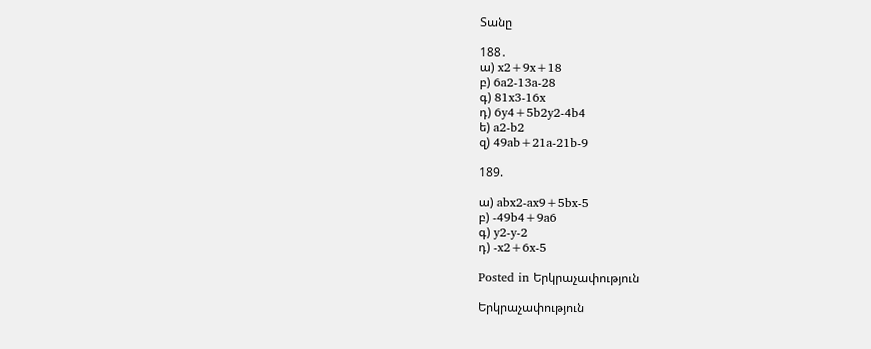Տանը

188․
ա) x2+9x+18
բ) 6a2-13a-28
գ) 81x3-16x
դ) 6y4+5b2y2-4b4
ե) a2-b2
զ) 49ab+21a-21b-9

189.

ա) abx2-ax9+5bx-5
բ) -49b4+9a6
գ) y2-y-2
դ) -x2+6x-5

Posted in Երկրաչափություն

Երկրաչափություն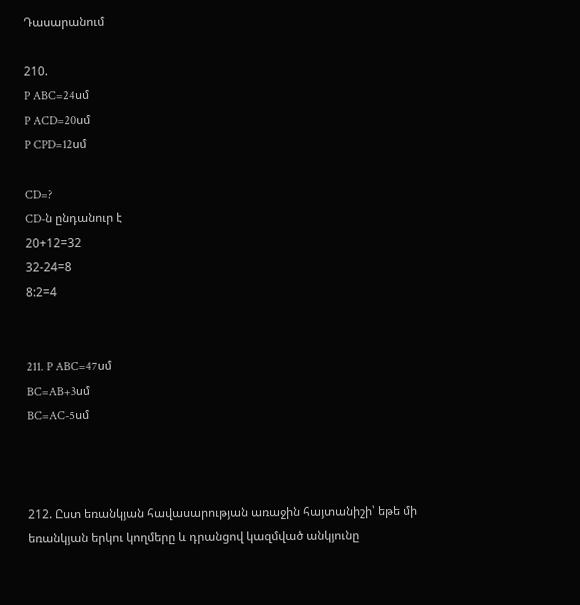Դասարանում

210.
P ABC=24սմ
P ACD=20սմ
P CPD=12սմ

CD=?
CD-ն ընդանուր է
20+12=32
32-24=8
8:2=4


211. P ABC=47սմ
BC=AB+3սմ
BC=AC-5սմ



212. Ըստ եռանկյան հավասարության առաջին հայտանիշի՝ եթե մի եռանկյան երկու կողմերը և դրանցով կազմված անկյունը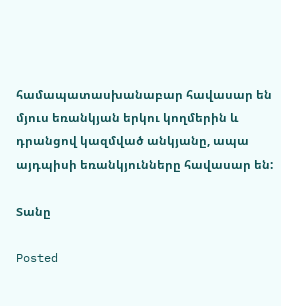համապատասխանաբար հավասար են մյուս եռանկյան երկու կողմերին և դրանցով կազմված անկյանը, ապա այդպիսի եռանկյունները հավասար են:

Տանը

Posted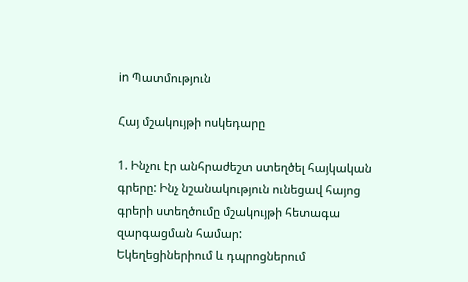in Պատմություն

Հայ մշակույթի ոսկեդարը

1. Ինչու էր անհրաժեշտ ստեղծել հայկական գրերը: Ինչ նշանակություն ունեցավ հայոց գրերի ստեղծումը մշակույթի հետագա զարգացման համար:
Եկեղեցիներիում և դպրոցներում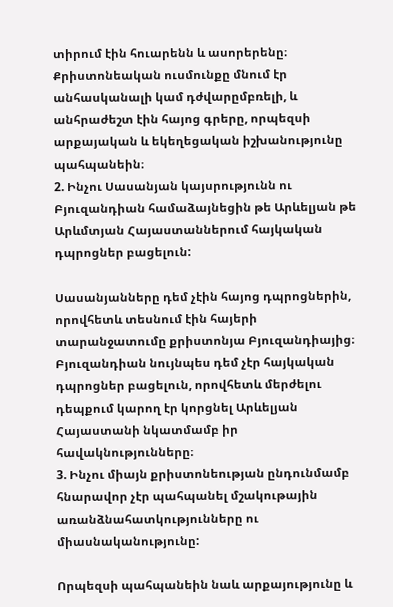տիրում էին հուարենն և ասորերենը։ Քրիստոնեական ուսմունքը մնում էր անհասկանալի կամ դժվարըմբռելի, և անհրաժեշտ էին հայոց գրերը, որպեզսի արքայական և եկեղեցական իշխանությունը պահպանեին։
2. Ինչու Սասանյան կայսրությունն ու Բյուզանդիան համաձայնեցին թե Արևելյան թե Արևմտյան Հայաստաններում հայկական դպրոցներ բացելուն:

Սասանյանները դեմ չէին հայոց դպրոցներին, որովհետև տեսնում էին հայերի տարանջատումը քրիստոնյա Բյուզանդիայից։ Բյուզանդիան նույնպես դեմ չէր հայկական դպրոցներ բացելուն, որովհետև մերժելու դեպքում կարող էր կորցնել Արևելյան Հայաստանի նկատմամբ իր հավակնությունները։
3. Ինչու միայն քրիստոնեության ընդունմամբ հնարավոր չէր պահպանել մշակութային առանձնահատկությունները ու միասնականությունը:

Որպեզսի պահպանեին նաև արքայությունը և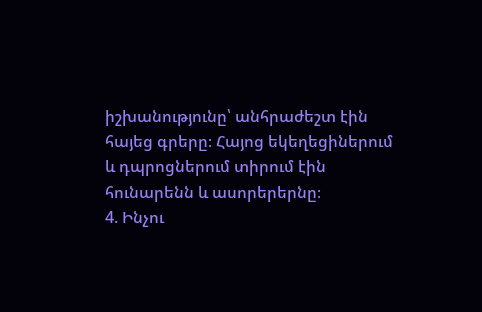իշխանությունը՝ անհրաժեշտ էին հայեց գրերը։ Հայոց եկեղեցիներում և դպրոցներում տիրում էին հունարենն և ասորերերնը։
4. Ինչու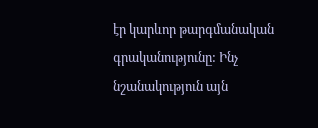էր կարևոր թարգմանական գրականությունը: Ինչ նշանակություն այն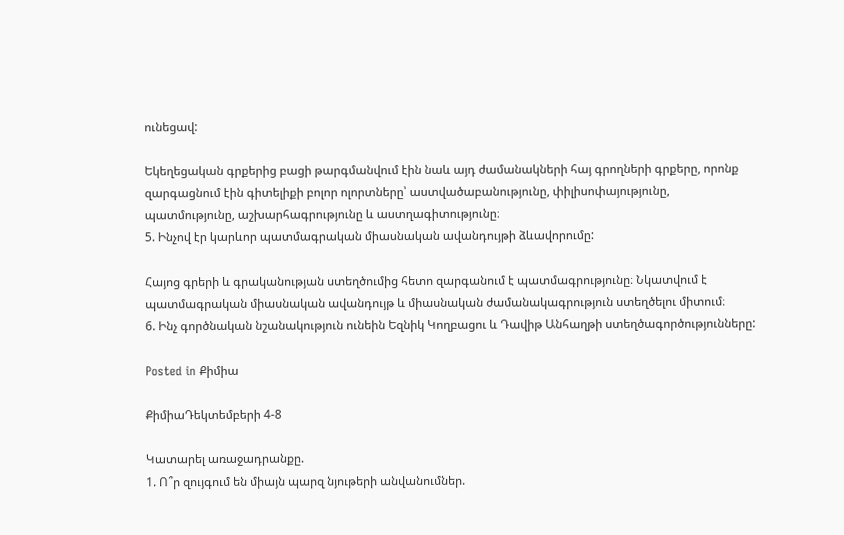ունեցավ:

Եկեղեցական գրքերից բացի թարգմանվում էին նաև այդ ժամանակների հայ գրողների գրքերը, որոնք զարգացնում էին գիտելիքի բոլոր ոլորտները՝ աստվածաբանությունը, փիլիսոփայությունը, պատմությունը, աշխարհագրությունը և աստղագիտությունը։
5. Ինչով էր կարևոր պատմագրական միասնական ավանդույթի ձևավորումը:

Հայոց գրերի և գրականության ստեղծումից հետո զարգանում է պատմագրությունը։ Նկատվում է պատմագրական միասնական ավանդույթ և միասնական ժամանակագրություն ստեղծելու միտում։
6. Ինչ գործնական նշանակություն ունեին Եզնիկ Կողբացու և Դավիթ Անհաղթի ստեղծագործությունները:

Posted in Քիմիա

ՔիմիաԴեկտեմբերի 4-8

Կատարել առաջադրանքը.
1. Ո՞ր զույգում են միայն պարզ նյութերի անվանումներ.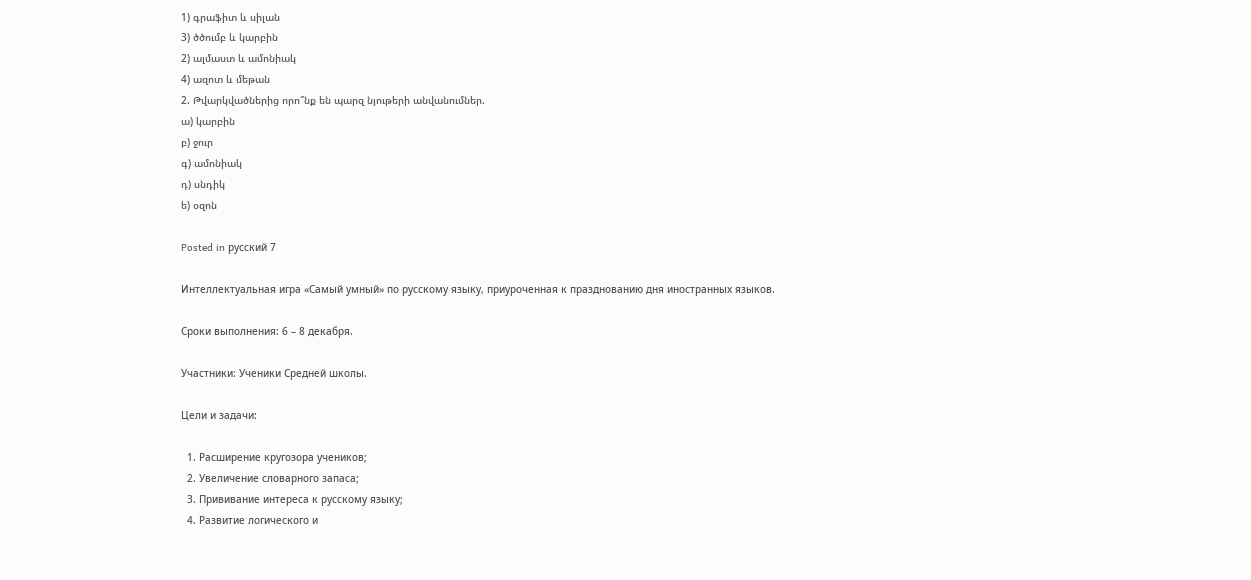1) գրաֆիտ և սիլան
3) ծծումբ և կարբին
2) ալմաստ և ամոնիակ
4) ազոտ և մեթան
2. Թվարկվածներից որո՞նք են պարզ նյութերի անվանումներ.
ա) կարբին
բ) ջուր
գ) ամոնիակ
դ) սնդիկ
ե) օզոն

Posted in русский 7

Интеллектуальная игра «Самый умный» по русскому языку, приуроченная к празднованию дня иностранных языков.

Сроки выполнения: 6 – 8 декабря.

Участники: Ученики Средней школы.

Цели и задачи:

  1. Расширение кругозора учеников;
  2. Увеличение словарного запаса;
  3. Прививание интереса к русскому языку;
  4. Развитие логического и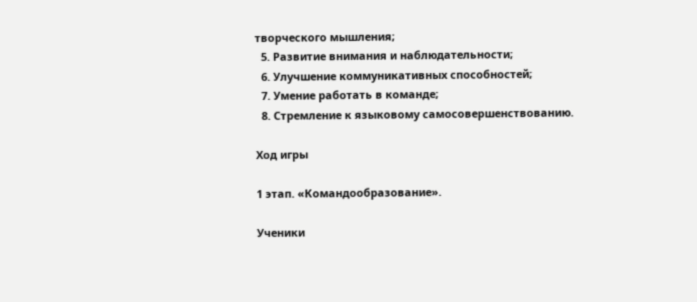творческого мышления;
  5. Развитие внимания и наблюдательности;
  6. Улучшение коммуникативных способностей;
  7. Умение работать в команде;
  8. Стремление к языковому самосовершенствованию.

Ход игры

1 этап. «Командообразование».

Ученики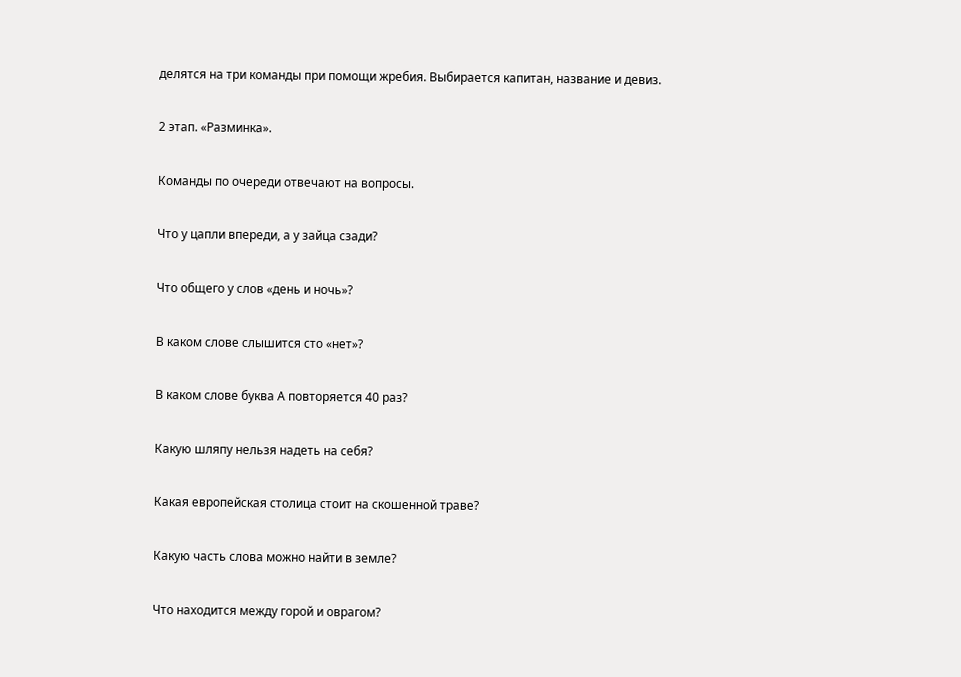делятся на три команды при помощи жребия. Выбирается капитан, название и девиз.

2 этап. «Разминка».

Команды по очереди отвечают на вопросы.

Что у цапли впереди, а у зайца сзади?

Что общего у слов «день и ночь»?

В каком слове слышится сто «нет»?

В каком слове буква А повторяется 40 раз?

Какую шляпу нельзя надеть на себя?

Какая европейская столица стоит на скошенной траве?

Какую часть слова можно найти в земле?

Что находится между горой и оврагом?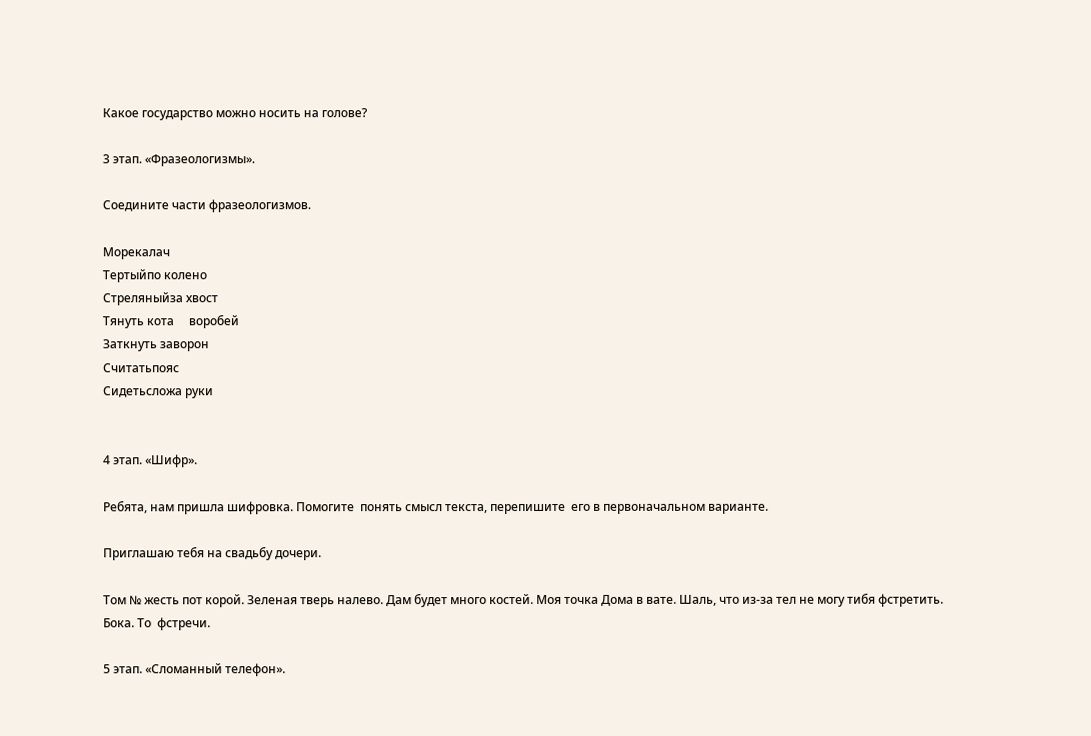Какое государство можно носить на голове?

3 этап. «Фразеологизмы».

Соедините части фразеологизмов.

Морекалач
Тертыйпо колено
Стреляныйза хвост
Тянуть кота     воробей
Заткнуть заворон
Считатьпояс
Сидетьсложа руки


4 этап. «Шифр».

Ребята, нам пришла шифровка. Помогите  понять смысл текста, перепишите  его в первоначальном варианте.

Приглашаю тебя на свадьбу дочери.

Том № жесть пот корой. Зеленая тверь налево. Дам будет много костей. Моя точка Дома в вате. Шаль, что из-за тел не могу тибя фстретить.   Бока. То  фстречи.

5 этап. «Сломанный телефон».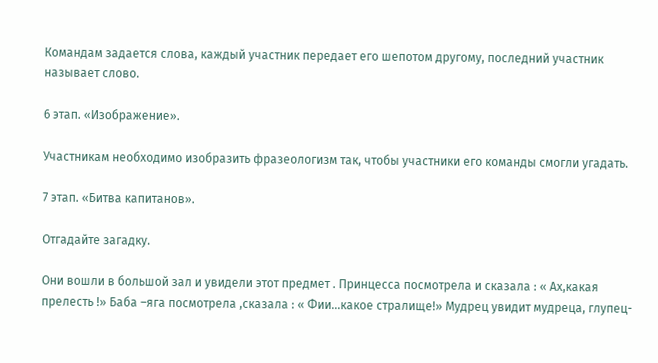Командам задается слова, каждый участник передает его шепотом другому, последний участник называет слово.

6 этап. «Изображение».

Участникам необходимо изобразить фразеологизм так, чтобы участники его команды смогли угадать.

7 этап. «Битва капитанов».

Отгадайте загадку.

Они вошли в большой зал и увидели этот предмет . Принцесса посмотрела и сказала : « Ах,какая прелесть !» Баба –яга посмотрела ,сказала : « Фии…какое стралище!» Мудрец увидит мудреца, глупец-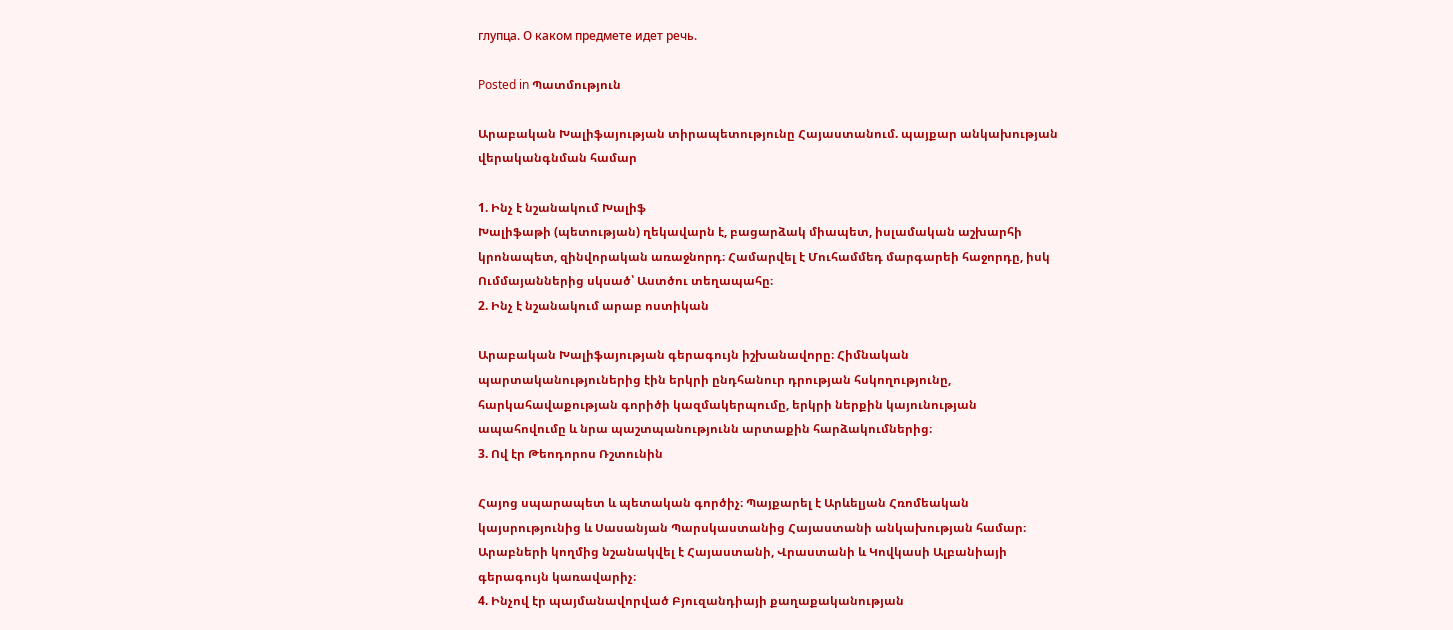глупца. О каком предмете идет речь.

Posted in Պատմություն

Արաբական Խալիֆայության տիրապետությունը Հայաստանում. պայքար անկախության վերականգնման համար

1. Ինչ է նշանակում Խալիֆ
Խալիֆաթի (պետության) ղեկավարն է, բացարձակ միապետ, իսլամական աշխարհի կրոնապետ, զինվորական առաջնորդ։ Համարվել է Մուհամմեդ մարգարեի հաջորդը, իսկ Ումմայաններից սկսած՝ Աստծու տեղապահը։
2. Ինչ է նշանակում արաբ ոստիկան

Արաբական Խալիֆայության գերագույն իշխանավորը։ Հիմնական պարտականություներից էին երկրի ընդհանուր դրության հսկողությունը, հարկահավաքության գորիծի կազմակերպումը, երկրի ներքին կայունության ապահովումը և նրա պաշտպանությունն արտաքին հարձակումներից։
3. Ով էր Թեոդորոս Ռշտունին

Հայոց սպարապետ և պետական գործիչ։ Պայքարել է Արևելյան Հռոմեական կայսրությունից և Սասանյան Պարսկաստանից Հայաստանի անկախության համար։ Արաբների կողմից նշանակվել է Հայաստանի, Վրաստանի և Կովկասի Ալբանիայի գերագույն կառավարիչ։
4. Ինչով էր պայմանավորված Բյուզանդիայի քաղաքականության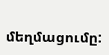մեղմացումը: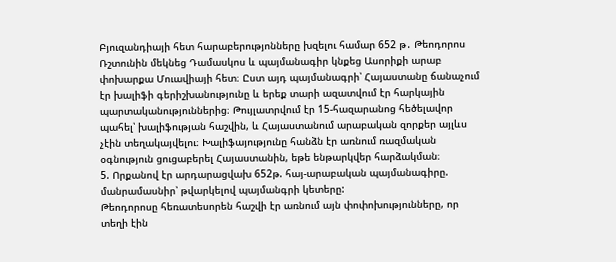Բյուզանդիայի հետ հարաբերությոնները խզելու համար 652 թ․ Թեոդորոս Ռշտունին մեկնեց Դամասկոս և պայմանագիր կնքեց Ասորիքի արաբ փոխարքա Մուավիայի հետ։ Ըստ այդ պայմանագրի՝ Հայաստանը ճանաչում էր խալիֆի գերիշխանությունը և երեք տարի ազատվում էր հարկային պարտականություններից։ Թույլատրվում էր 15-հազարանոց հեծելավոր պահել՝ խալիֆության հաշվին, և Հայաստանում արաբական զորքեր այլևս չէին տեղակայվելու։ Խալիֆայությունը հանձն էր առնում ռազմական օգնություն ցուցաբերել Հայաստանին, եթե ենթարկվեր հարձակման։
5. Որքանով էր արդարացվախ 652թ. հայ-արաբական պայմանագիրը. մանրամասնիր՝ թվարկելով պայմանգրի կետերը:
Թեոդորոսը հեռատեսորեն հաշվի էր առնում այն փոփոխությունները, որ տեղի էին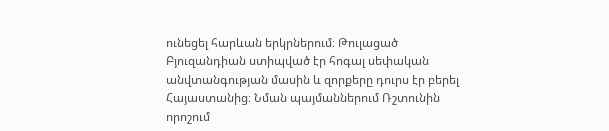ունեցել հարևան երկրներում։ Թուլացած Բյուզանդիան ստիպված էր հոգալ սեփական անվտանգության մասին և զորքերը դուրս էր բերել Հայաստանից։ Նման պայմաններում Ռշտունին որոշում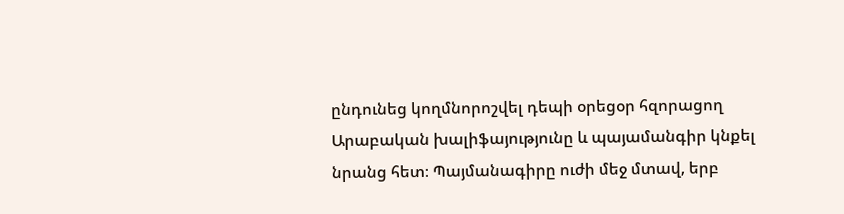ընդունեց կողմնորոշվել դեպի օրեցօր հզորացող Արաբական խալիֆայությունը և պայամանգիր կնքել նրանց հետ։ Պայմանագիրը ուժի մեջ մտավ, երբ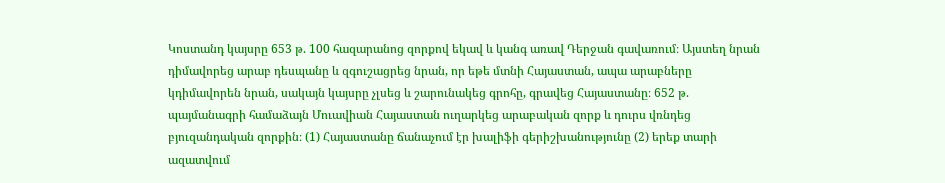Կոստանդ կայսրը 653 թ. 100 հազարանոց զորքով եկավ և կանգ առավ Դերջան գավառում։ Այստեղ նրան դիմավորեց արաբ դեսպանը և զգուշացրեց նրան, որ եթե մտնի Հայաստան, ապա արաբները կդիմավորեն նրան, սակայն կայսրը չլսեց և շարունակեց գրոհը, գրավեց Հայաստանը։ 652 թ. պայմանագրի համաձայն Մուավիան Հայաստան ուղարկեց արաբական զորք և դուրս վռնդեց բյուզանդական զորքին։ (1) Հայաստանը ճանաչում էր խալիֆի գերիշխանությունը (2) երեք տարի ազատվում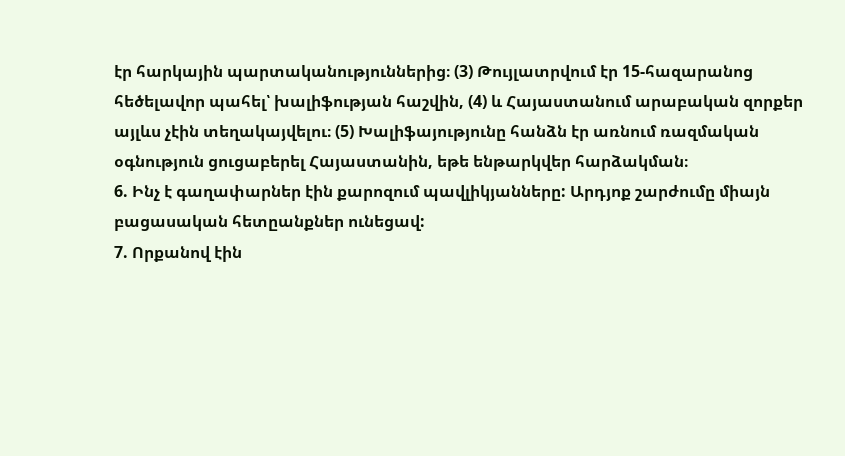էր հարկային պարտականություններից։ (3) Թույլատրվում էր 15-հազարանոց հեծելավոր պահել՝ խալիֆության հաշվին, (4) և Հայաստանում արաբական զորքեր այլևս չէին տեղակայվելու։ (5) Խալիֆայությունը հանձն էր առնում ռազմական օգնություն ցուցաբերել Հայաստանին, եթե ենթարկվեր հարձակման։
6. Ինչ է գաղափարներ էին քարոզում պավլիկյանները: Արդյոք շարժումը միայն բացասական հետըանքներ ունեցավ:
7. Որքանով էին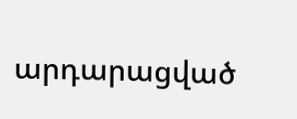արդարացված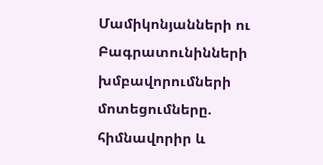Մամիկոնյանների ու Բագրատունինների խմբավորումների մոտեցումները. հիմնավորիր և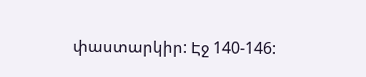փաստարկիր: Էջ 140-146: